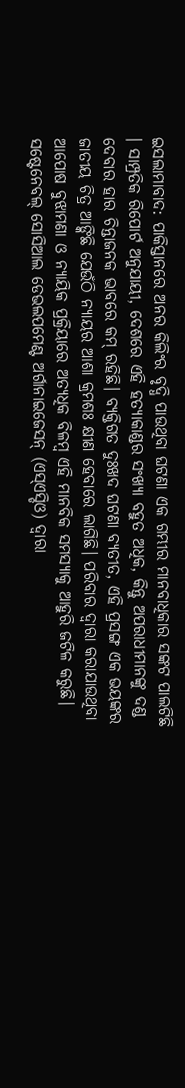ଇସଲାମାବାଦ: ପାକିସ୍ତାନରେ ଅନର କିଲିଂର ବୃଦ୍ଧି ପାଉଥିବା ଘଟଣା ଏକ ଗମ୍ଭୀର ମାନବାଧିକାର ସଙ୍କଟ ପାଲଟିଛି । ସାମ୍ପ୍ରତିକ ରିପୋର୍ଟ ଅନୁଯାୟୀ, ଦେଶରେ ଏହି ହତ୍ୟାକାଣ୍ଡର ସଂଖ୍ୟା ବହୁତ ଅଧିକ, କିନ୍ତୁ ଅପରାଧୀମାନଙ୍କୁ ଦଣ୍ଡ ଦେବାର ହାର ଚିନ୍ତାଜନକ ଭାବରେ କମ୍ ରହିଛି। ବ୍ୟକ୍ତିଗତ ଦୁଃଖଦ ଘଟଣା ବ୍ୟତୀତ, ଏହି ପ୍ରସଙ୍ଗ ଏକ ଭୟଙ୍କର ଜାତୀୟ ଚିତ୍ର ଆଙ୍କିଛି ଯେଉଁଠି ନ୍ୟାୟର ଆଶା କ୍ରମଶଃ କ୍ଷୀଣ ହେବାରେ ଲାଗିଛି। ପରିବାର ଦ୍ୱାରା କରାଯାଉଥିବା ଆପୋଷ ବୁଝାମଣା ଓ ନ୍ୟାୟିକ ପ୍ରକ୍ରିୟାରେ ଅତ୍ୟଧିକ ବିଳମ୍ବ ଏହି ମାନବିକ ସମସ୍ୟାକୁ ଆହୁରି ଜଟିଳ କରୁଛି।
ସଷ୍ଟେନେବଲ୍ ସୋସିଆଲ ଡେଭଲପମେଣ୍ଟ ଅର୍ଗାନାଇଜେସନ୍ (ଏସ୍ଏସ୍ଡିଓ) ଦ୍ୱାରା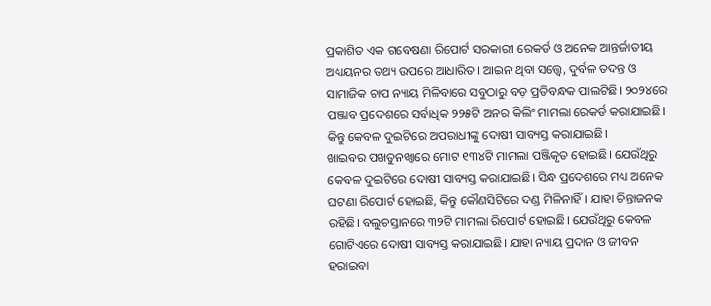ପ୍ରକାଶିତ ଏକ ଗବେଷଣା ରିପୋର୍ଟ ସରକାରୀ ରେକର୍ଡ ଓ ଅନେକ ଆନ୍ତର୍ଜାତୀୟ ଅଧ୍ୟୟନର ତଥ୍ୟ ଉପରେ ଆଧାରିତ। ଆଇନ ଥିବା ସତ୍ତ୍ୱେ, ଦୁର୍ବଳ ତଦନ୍ତ ଓ ସାମାଜିକ ଚାପ ନ୍ୟାୟ ମିଳିବାରେ ସବୁଠାରୁ ବଡ଼ ପ୍ରତିବନ୍ଧକ ପାଲଟିଛି। ୨୦୨୪ରେ ପଞ୍ଜାବ ପ୍ରଦେଶରେ ସର୍ବାଧିକ ୨୨୫ଟି ଅନର କିଲିଂ ମାମଲା ରେକର୍ଡ କରାଯାଇଛି। କିନ୍ତୁ କେବଳ ଦୁଇଟିରେ ଅପରାଧୀଙ୍କୁ ଦୋଷୀ ସାବ୍ୟସ୍ତ କରାଯାଇଛି।
ଖାଇବର ପଖତୁନଖ୍ୱାରେ ମୋଟ ୧୩୪ଟି ମାମଲା ପଞ୍ଜିକୃତ ହୋଇଛି। ଯେଉଁଥିରୁ କେବଳ ଦୁଇଟିରେ ଦୋଷୀ ସାବ୍ୟସ୍ତ କରାଯାଇଛି। ସିନ୍ଧ ପ୍ରଦେଶରେ ମଧ୍ୟ ଅନେକ ଘଟଣା ରିପୋର୍ଟ ହୋଇଛି, କିନ୍ତୁ କୌଣସିଟିରେ ଦଣ୍ଡ ମିଳିନାହିଁ। ଯାହା ଚିନ୍ତାଜନକ ରହିଛି। ବଲୁଚସ୍ତାନରେ ୩୨ଟି ମାମଲା ରିପୋର୍ଟ ହୋଇଛି। ଯେଉଁଥିରୁ କେବଳ ଗୋଟିଏରେ ଦୋଷୀ ସାବ୍ୟସ୍ତ କରାଯାଇଛି। ଯାହା ନ୍ୟାୟ ପ୍ରଦାନ ଓ ଜୀବନ ହରାଇବା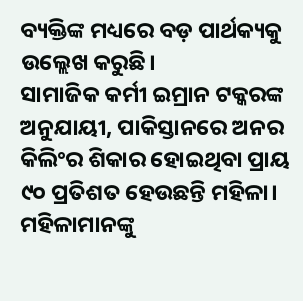ବ୍ୟକ୍ତିଙ୍କ ମଧ୍ୟରେ ବଡ଼ ପାର୍ଥକ୍ୟକୁ ଉଲ୍ଲେଖ କରୁଛି।
ସାମାଜିକ କର୍ମୀ ଇମ୍ରାନ ଟକ୍କରଙ୍କ ଅନୁଯାୟୀ, ପାକିସ୍ତାନରେ ଅନର କିଲିଂର ଶିକାର ହୋଇଥିବା ପ୍ରାୟ ୯୦ ପ୍ରତିଶତ ହେଉଛନ୍ତି ମହିଳା। ମହିଳାମାନଙ୍କୁ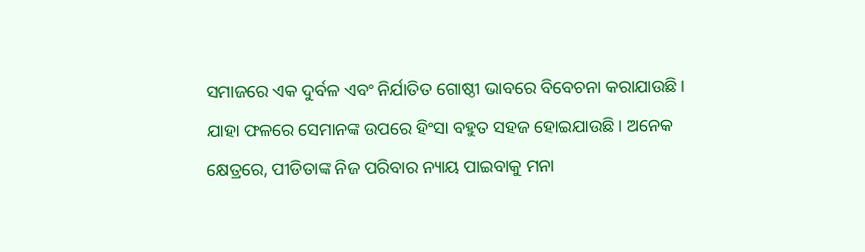ସମାଜରେ ଏକ ଦୁର୍ବଳ ଏବଂ ନିର୍ଯାତିତ ଗୋଷ୍ଠୀ ଭାବରେ ବିବେଚନା କରାଯାଉଛି। ଯାହା ଫଳରେ ସେମାନଙ୍କ ଉପରେ ହିଂସା ବହୁତ ସହଜ ହୋଇଯାଉଛି। ଅନେକ କ୍ଷେତ୍ରରେ, ପୀଡିତାଙ୍କ ନିଜ ପରିବାର ନ୍ୟାୟ ପାଇବାକୁ ମନା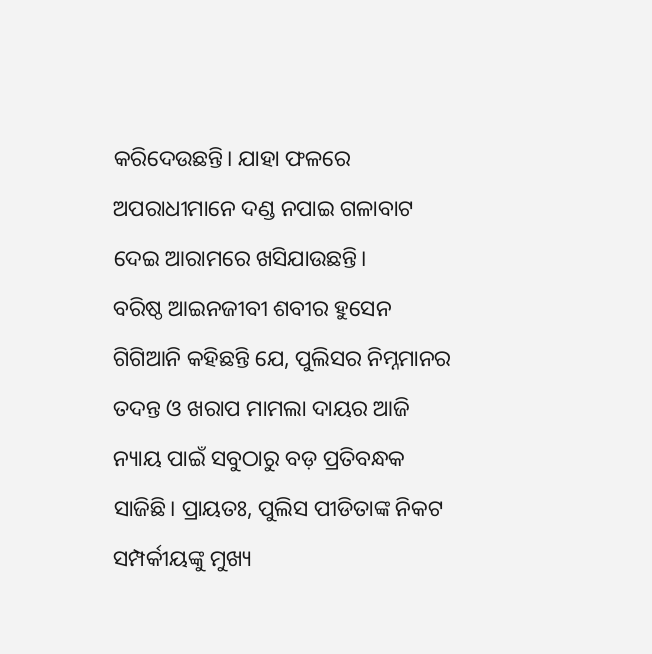କରିଦେଉଛନ୍ତି। ଯାହା ଫଳରେ ଅପରାଧୀମାନେ ଦଣ୍ଡ ନପାଇ ଗଳାବାଟ ଦେଇ ଆରାମରେ ଖସିଯାଉଛନ୍ତି।
ବରିଷ୍ଠ ଆଇନଜୀବୀ ଶବୀର ହୁସେନ ଗିଗିଆନି କହିଛନ୍ତି ଯେ, ପୁଲିସର ନିମ୍ନମାନର ତଦନ୍ତ ଓ ଖରାପ ମାମଲା ଦାୟର ଆଜି ନ୍ୟାୟ ପାଇଁ ସବୁଠାରୁ ବଡ଼ ପ୍ରତିବନ୍ଧକ ସାଜିଛି। ପ୍ରାୟତଃ, ପୁଲିସ ପୀଡିତାଙ୍କ ନିକଟ ସମ୍ପର୍କୀୟଙ୍କୁ ମୁଖ୍ୟ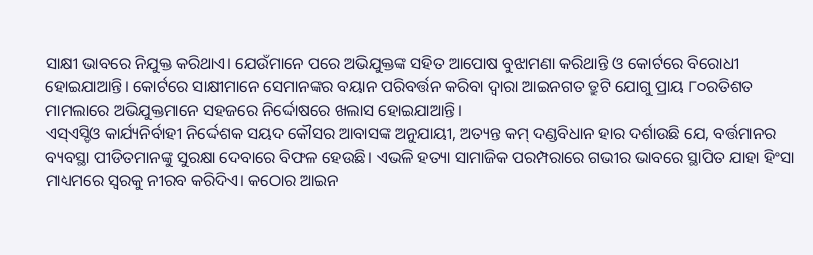ସାକ୍ଷୀ ଭାବରେ ନିଯୁକ୍ତ କରିଥାଏ। ଯେଉଁମାନେ ପରେ ଅଭିଯୁକ୍ତଙ୍କ ସହିତ ଆପୋଷ ବୁଝାମଣା କରିଥାନ୍ତି ଓ କୋର୍ଟରେ ବିରୋଧୀ ହୋଇଯାଆନ୍ତି। କୋର୍ଟରେ ସାକ୍ଷୀମାନେ ସେମାନଙ୍କର ବୟାନ ପରିବର୍ତ୍ତନ କରିବା ଦ୍ବାରା ଆଇନଗତ ତ୍ରୁଟି ଯୋଗୁ ପ୍ରାୟ ୮୦ରତିଶତ ମାମଲାରେ ଅଭିଯୁକ୍ତମାନେ ସହଜରେ ନିର୍ଦ୍ଦୋଷରେ ଖଲାସ ହୋଇଯାଆନ୍ତି।
ଏସ୍ଏସ୍ଡିଓ କାର୍ଯ୍ୟନିର୍ବାହୀ ନିର୍ଦ୍ଦେଶକ ସୟଦ କୌସର ଆବାସଙ୍କ ଅନୁଯାୟୀ, ଅତ୍ୟନ୍ତ କମ୍ ଦଣ୍ଡବିଧାନ ହାର ଦର୍ଶାଉଛି ଯେ, ବର୍ତ୍ତମାନର ବ୍ୟବସ୍ଥା ପୀଡିତମାନଙ୍କୁ ସୁରକ୍ଷା ଦେବାରେ ବିଫଳ ହେଉଛି। ଏଭଳି ହତ୍ୟା ସାମାଜିକ ପରମ୍ପରାରେ ଗଭୀର ଭାବରେ ସ୍ଥାପିତ ଯାହା ହିଂସା ମାଧ୍ୟମରେ ସ୍ୱରକୁ ନୀରବ କରିଦିଏ। କଠୋର ଆଇନ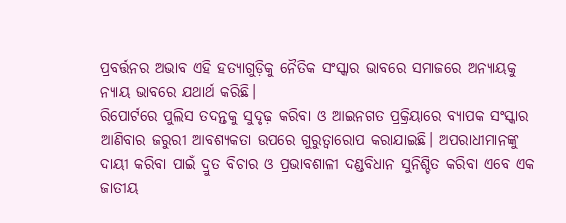ପ୍ରବର୍ତ୍ତନର ଅଭାବ ଏହି ହତ୍ୟାଗୁଡ଼ିକୁ ନୈତିକ ସଂସ୍କାର ଭାବରେ ସମାଜରେ ଅନ୍ୟାୟକୁ ନ୍ୟାୟ ଭାବରେ ଯଥାର୍ଥ କରିଛି।
ରିପୋର୍ଟରେ ପୁଲିସ ତଦନ୍ତକୁ ସୁଦୃଢ଼ କରିବା ଓ ଆଇନଗତ ପ୍ରକ୍ରିୟାରେ ବ୍ୟାପକ ସଂସ୍କାର ଆଣିବାର ଜରୁରୀ ଆବଶ୍ୟକତା ଉପରେ ଗୁରୁତ୍ବାରୋପ କରାଯାଇଛି। ଅପରାଧୀମାନଙ୍କୁ ଦାୟୀ କରିବା ପାଇଁ ଦ୍ରୁତ ବିଚାର ଓ ପ୍ରଭାବଶାଳୀ ଦଣ୍ଡବିଧାନ ସୁନିଶ୍ଚିତ କରିବା ଏବେ ଏକ ଜାତୀୟ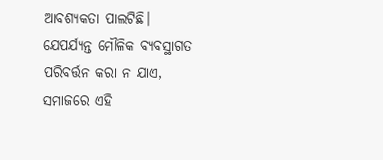ଆବଶ୍ୟକତା ପାଲଟିଛି। ଯେପର୍ଯ୍ୟନ୍ତ ମୌଳିକ ବ୍ୟବସ୍ଥାଗତ ପରିବର୍ତ୍ତନ କରା ନ ଯାଏ, ସମାଜରେ ଏହି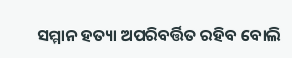ସମ୍ମାନ ହତ୍ୟା ଅପରିବର୍ତ୍ତିତ ରହିବ ବୋଲି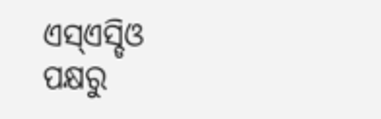ଏସ୍ଏସ୍ଡିଓ ପକ୍ଷରୁ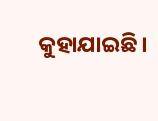କୁହାଯାଇଛି।